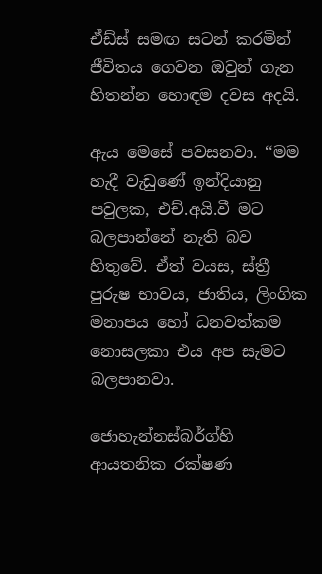ඒඩ්ස් සමඟ සටන් කරමින් ජීවිතය ගෙවන ඔවුන් ගැන හිතන්න හොඳම දවස අදයි.

ඇය මෙසේ පවසනවා. “මම හැදී වැඩුණේ ඉන්දියානු පවුලක, එච්.අයි.වී මට බලපාන්නේ නැති බව හිතුවේ. ඒත් වයස, ස්ත්‍රී පුරුෂ භාවය, ජාතිය, ලිංගික මනාපය හෝ ධනවත්කම නොසලකා එය අප සැමට බලපානවා.

ජොහැන්නස්බර්ග්හි ආයතනික රක්ෂණ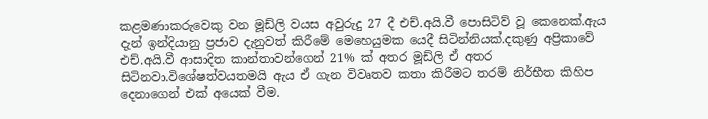කළමණාකරුවෙකු වන මූඩ්ලි වයස අවුරුදු 27 දී එච්.අයි.වී පොසිටිව් වූ කෙනෙක්.ඇය දැන් ඉන්දියානු ප්‍රජාව දැනුවත් කිරීමේ මෙහෙයුමක යෙදී සිටින්නියක්.දකුණු අප්‍රිකාවේ එච්.අයි.වී ආසාදිත කාන්තාවන්ගෙන් 21% ක් අතර මූඩ්ලි ඒ අතර සිටිනවා.විශේෂත්වයතමයි ඇය ඒ ගැන විවෘතව කතා කිරීමට තරම් නිර්භීත කිහිප දෙනාගෙන් එක් අයෙක් වීම.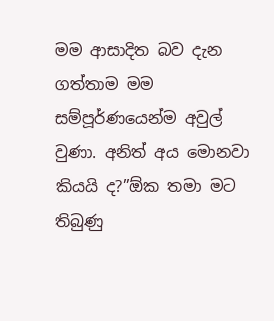මම ආසාදිත බව දැන ගත්තාම මම සම්පූර්ණයෙන්ම අවුල් වුණා. අනිත් අය මොනවා කියයි ද?”ඕක තමා මට තිබුණු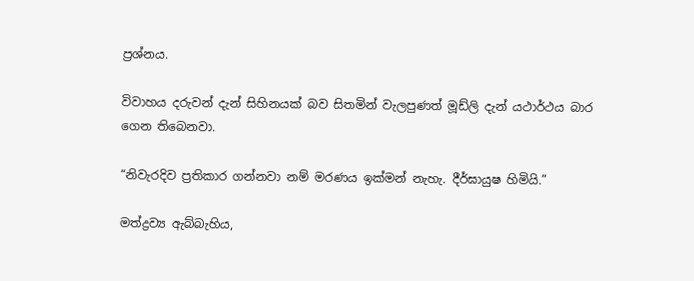ප්‍රශ්නය.

විවාහය දරුවන් දැන් සිහිනයක් බව සිතමින් වැලපුණත් මූඩ්ලි දැන් යථාර්ථය බාර ගෙන තිබෙනවා.

“නිවැරදිව ප්‍රතිකාර ගන්නවා නම් මරණය ඉක්මන් නැහැ. දීර්ඝායුෂ හිමියි.”

මත්ද්‍රව්‍ය ඇබ්බැහිය,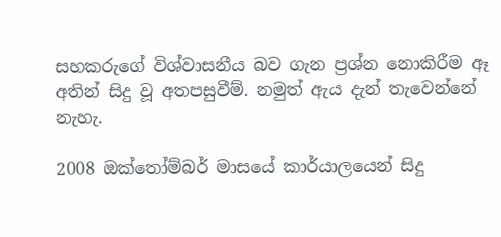සහකරුගේ විශ්වාසනීය බව ගැන ප්‍රශ්න නොකිරීම ඈ අතින් සිදු වූ අතපසුවීම්. නමුත් ඇය දැන් තැවෙන්නේ නැහැ.

2008 ඔක්තෝම්බර් මාසයේ කාර්යාලයෙන් සිදු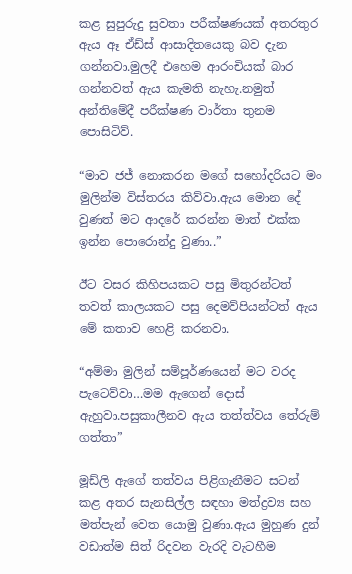කළ සුපුරුදු සුවතා පරීක්ෂණයක් අතරතුර ඇය ඈ ඒඩ්ස් ආසාදිතයෙකු බව දැන ගන්නවා.මුලදී එහෙම ආරංචියක් බාර ගන්නවත් ඇය කැමති නැහැ.නමුත් අන්තිමේදී පරීක්ෂණ වාර්තා තුනම පොසිටිව්.

“මාව ජජ් නොකරන මගේ සහෝදරියට මං මුලින්ම විස්තරය කිව්වා.ඇය මොන දේ වුණත් මට ආදරේ කරන්න මාත් එක්ක ඉන්න පොරොන්දු වුණා..”

ඊට වසර කිහිපයකට පසු මිතුරන්ටත් තවත් කාලයකට පසු දෙමව්පියන්ටත් ඇය මේ කතාව හෙළි කරනවා.

“අම්මා මුලින් සම්පූර්ණයෙන් මට වරද පැටෙව්වා…මම ඇගෙන් දොස් ඇහුවා.පසුකාලීනව ඇය තත්ත්වය තේරුම් ගත්තා”

මූඩ්ලි ඇගේ තත්වය පිළිගැනීමට සටන් කළ අතර සැනසිල්ල සඳහා මත්ද්‍රව්‍ය සහ මත්පැන් වෙත යොමු වුණා.ඇය මුහුණ දුන් වඩාත්ම සිත් රිදවන වැරදි වැටහීම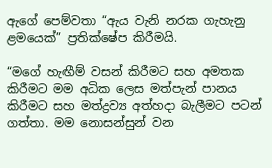ඇගේ පෙම්වතා “ඇය වැනි නරක ගැහැනු ළමයෙක්” ප්‍රතික්ෂේප කිරීමයි.

“මගේ හැඟීම් වසන් කිරීමට සහ අමතක කිරීමට මම අධික ලෙස මත්පැන් පානය කිරීමට සහ මත්ද්‍රව්‍ය අත්හදා බැලීමට පටන් ගත්තා. මම නොසන්සුන් වන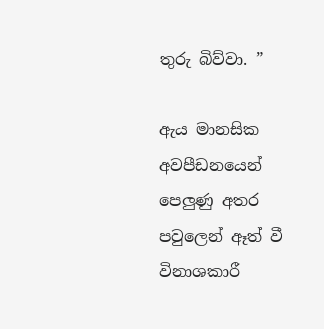තුරු බිව්වා. ”

ඇය මානසික අවපීඩනයෙන් පෙලුණු අතර පවුලෙන් ඈත් වී විනාශකාරී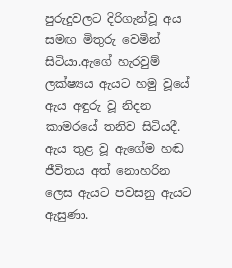පුරුදුවලට දිරිගැන්වූ අය සමඟ මිතුරු වෙමින් සිටියා.ඇගේ හැරවුම් ලක්ෂ්‍යය ඇයට හමු වූයේ ඇය අඳුරු වූ නිදන කාමරයේ තනිව සිටියදී. ඇය තුළ වූ ඇගේම හඬ ජීවිතය අත් නොහරින ලෙස ඇයට පවසනු ඇයට ඇසුණා.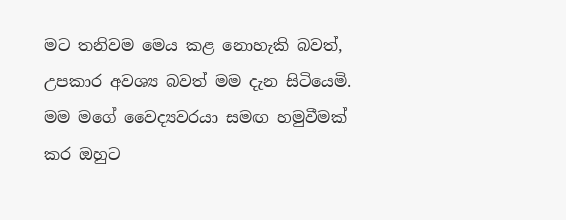මට තනිවම මෙය කළ නොහැකි බවත්, උපකාර අවශ්‍ය බවත් මම දැන සිටියෙමි. මම මගේ වෛද්‍යවරයා සමඟ හමුවීමක් කර ඔහුට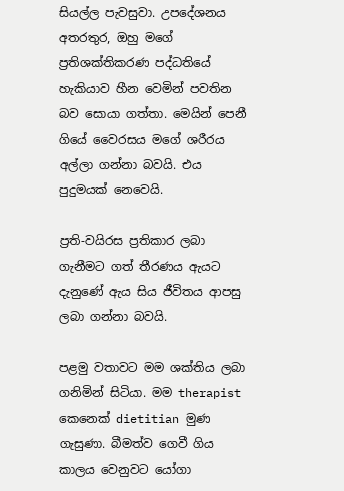සියල්ල පැවසුවා. උපදේශනය අතරතුර, ඔහු මගේ ප්‍රතිශක්තිකරණ පද්ධතියේ හැකියාව හීන වෙමින් පවතින බව සොයා ගත්තා. මෙයින් පෙනී ගියේ වෛරසය මගේ ශරීරය අල්ලා ගන්නා බවයි. එය පුදුමයක් නෙවෙයි.

ප්‍රති-වයිරස ප්‍රතිකාර ලබා ගැනීමට ගත් තීරණය ඇයට දැනුණේ ඇය සිය ජීවිතය ආපසු ලබා ගන්නා බවයි.

පළමු වතාවට මම ශක්තිය ලබා ගනිමින් සිටියා. මම therapist කෙනෙක් dietitian මුණ ගැසුණා. බීමත්ව ගෙවී ගිය කාලය වෙනුවට යෝගා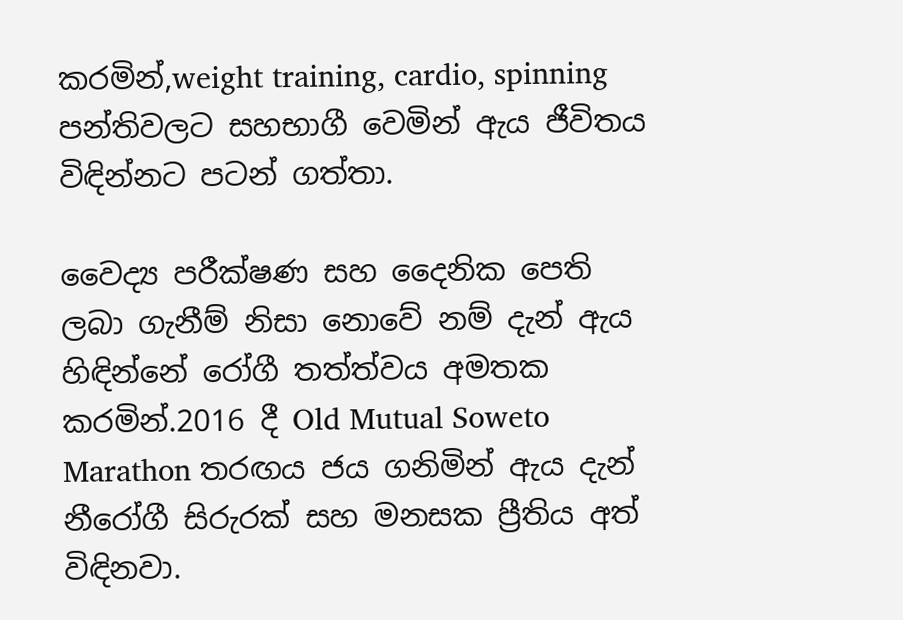කරමින්,weight training, cardio, spinning පන්තිවලට සහභාගී වෙමින් ඇය ජීවිතය විඳින්නට පටන් ගත්තා.

වෛද්‍ය පරීක්ෂණ සහ දෛනික පෙති ලබා ගැනීම් නිසා නොවේ නම් දැන් ඇය හිඳින්නේ රෝගී තත්ත්වය අමතක කරමින්.2016 දී Old Mutual Soweto Marathon තරඟය ජය ගනිමින් ඇය දැන් නීරෝගී සිරුරක් සහ මනසක ප්‍රීතිය අත් විඳිනවා.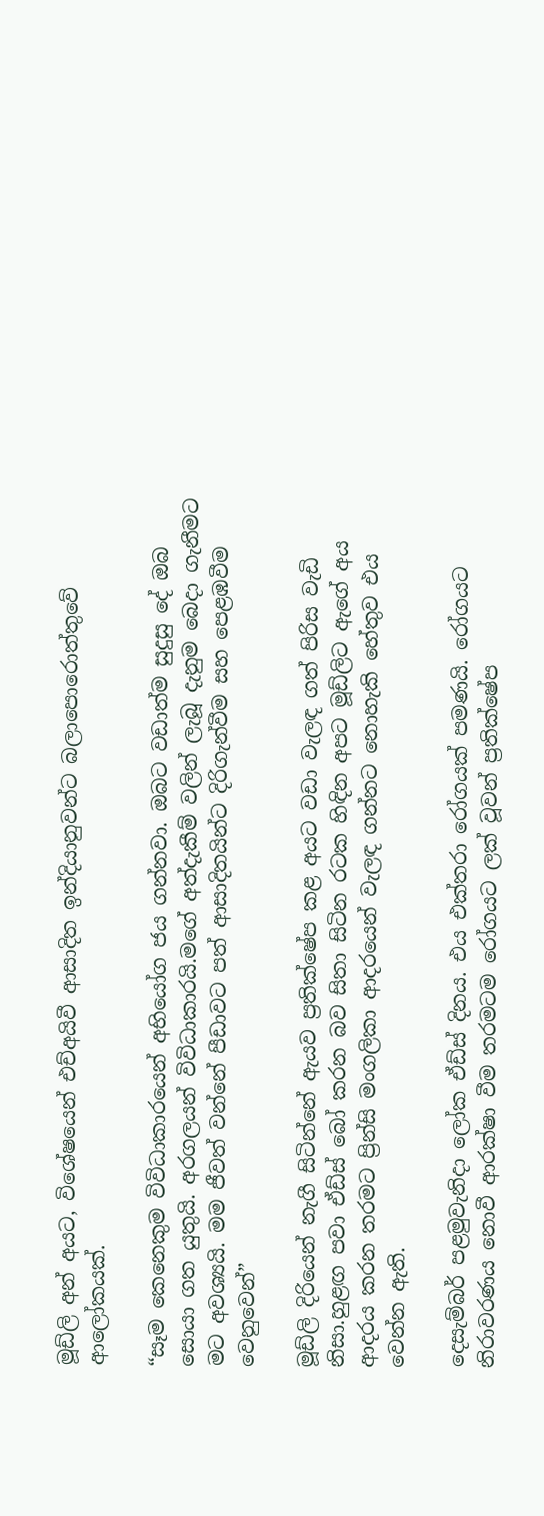මූඩ්ලි අන් අයට, විශේෂයෙන් එච්අයිවී ආසාදිත ඉන්දියානුවන්ට බලාපොරොත්තුවේ ආලෝකයක්.

“සෑම කෙනෙකුම විවිධාකාරයෙන් අභියෝග ජය ගන්නවා. ඔබට වඩාත්ම සුදුසු දේ ඔබ සොයා ගත යුතුයි. අරගලයන් විවිධාකාරයි.මගේ අත්දැකීම් වලින් ලැබූ දැනුම බෙදා ගැනීමට මට අවශ්‍යයි. මම ජීවත් වන්නේ පීඩාවට පත් ආසාදිතයින්ට දිරිගැන්වීම සහ පෙළඹවීම වෙනුවෙන්”

මූඩ්ලි දිරියෙන් නැගී සිටින්නේ ඇයව ප්‍රතික්ෂේප කළ අයට වඩා වැලඳ ගත් පිරිස වැඩි නිසා.හුළඟ පවා ඒඩ්ස් බෝ කරන බව සිතා සිටින රටක හිඳින අපට මූඩ්ලිට ඇගේ අය ආදරය කරන තරමට ප්‍රින්සි මංගලිකා ආදරයෙන් වැලඳ ගන්නට නොහැකි හේතුව එය වෙන්න ඇති.

දෙසැම්බර් පළමුවැනිදා ලෝක ඒඩ්ස් දිනය. එය එක්තරා රෝගයක් පමණයි. රෝගයට නිරාවරණය නොවී ආරක්ෂා වීම තරමටම රෝගයට ලක් වූවන් ප්‍රතික්ෂේප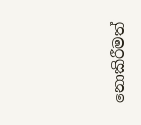නොකිරීමත්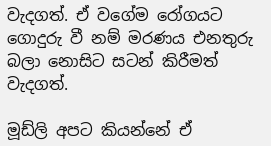වැදගත්. ඒ වගේම රෝගයට ගොදුරු වී නම් මරණය එනතුරු බලා නොසිට සටන් කිරීමත් වැදගත්.

මූඩ්ලි අපට කියන්නේ ඒ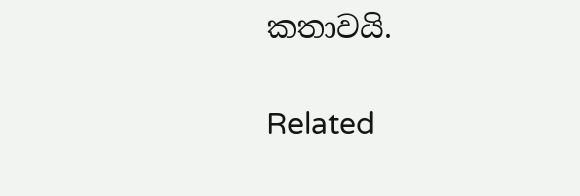කතාවයි.

Related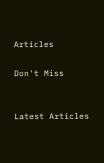Articles

Don't Miss


Latest Articles